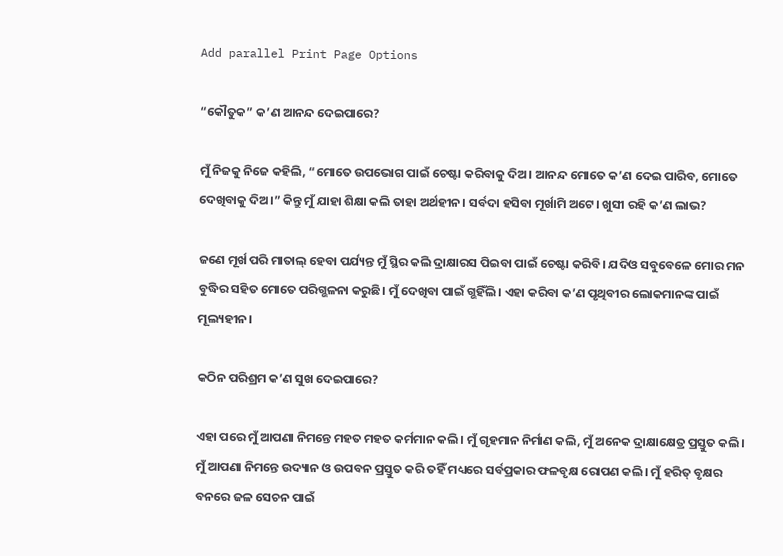Add parallel Print Page Options

“କୌତୁକ” କ’ଣ ଆନନ୍ଦ ଦେଇପାରେ?

ମୁଁ ନିଜକୁ ନିଜେ କହିଲି, “ମୋତେ ଉପଭୋଗ ପାଇଁ ଚେଷ୍ଟା କରିବାକୁ ଦିଅ। ଆନନ୍ଦ ମୋତେ କ’ଣ ଦେଇ ପାରିବ, ମୋତେ ଦେଖିବାକୁ ଦିଅ।” କିନ୍ତୁ ମୁଁ ଯାହା ଶିକ୍ଷା କଲି ତାହା ଅର୍ଥହୀନ। ସର୍ବଦା ହସିବା ମୂର୍ଖାମି ଅଟେ। ଖୁସୀ ରହି କ’ଣ ଲାଭ?

ଜଣେ ମୂର୍ଖ ପରି ମାତାଲ୍ ହେବା ପର୍ଯ୍ୟନ୍ତ ମୁଁ ସ୍ଥିର କଲି ଦ୍ରାକ୍ଷାରସ ପିଇବା ପାଇଁ ଚେଷ୍ଟା କରିବି। ଯଦିଓ ସବୁବେଳେ ମୋର ମନ ବୁଦ୍ଧିର ସହିତ ମୋତେ ପରିଗ୍ଭଳନା କରୁଛି। ମୁଁ ଦେଖିବା ପାଇଁ ଗ୍ଭହିଁଲି। ଏହା କରିବା କ’ଣ ପୃଥିବୀର ଲୋକମାନଙ୍କ ପାଇଁ ମୂଲ୍ୟହୀନ।

କଠିନ ପରିଶ୍ରମ କ’ଣ ସୁଖ ଦେଇପାରେ?

ଏହା ପରେ ମୁଁ ଆପଣା ନିମନ୍ତେ ମହତ ମହତ କର୍ମମାନ କଲି। ମୁଁ ଗୃହମାନ ନିର୍ମାଣ କଲି, ମୁଁ ଅନେକ ଦ୍ରାକ୍ଷାକ୍ଷେତ୍ର ପ୍ରସ୍ତୁତ କଲି। ମୁଁ ଆପଣା ନିମନ୍ତେ ଉଦ୍ୟାନ ଓ ଉପବନ ପ୍ରସ୍ତୁତ କରି ତହିଁ ମଧ୍ୟରେ ସର୍ବପ୍ରକାର ଫଳବୃକ୍ଷ ରୋପଣ କଲି। ମୁଁ ହରିତ୍ ବୃକ୍ଷର ବନରେ ଜଳ ସେଚନ ପାଇଁ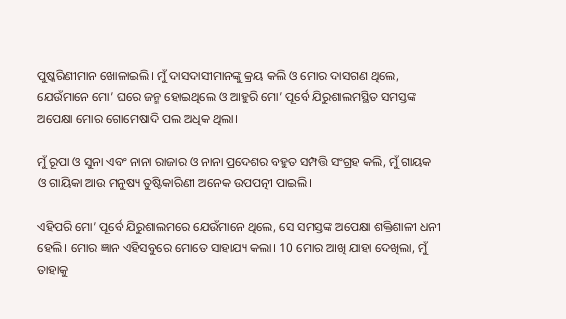ପୁଷ୍କରିଣୀମାନ ଖୋଳାଇଲି। ମୁଁ ଦାସଦାସୀମାନଙ୍କୁ କ୍ରୟ କଲି ଓ ମୋର ଦାସଗଣ ଥିଲେ, ଯେଉଁମାନେ ମୋ’ ଘରେ ଜନ୍ମ ହୋଇଥିଲେ ଓ ଆହୁରି ମୋ’ ପୂର୍ବେ ଯିରୁଶାଲମସ୍ଥିତ ସମସ୍ତଙ୍କ ଅପେକ୍ଷା ମୋର ଗୋମେଷାଦି ପଲ ଅଧିକ ଥିଲା।

ମୁଁ ରୂପା ଓ ସୁନା ଏବଂ ନାନା ରାଜାର ଓ ନାନା ପ୍ରଦେଶର ବହୁତ ସମ୍ପତ୍ତି ସଂଗ୍ରହ କଲି, ମୁଁ ଗାୟକ ଓ ଗାୟିକା ଆଉ ମନୁଷ୍ୟ ତୁଷ୍ଟିକାରିଣୀ ଅନେକ ଉପପତ୍ନୀ ପାଇଲି।

ଏହିପରି ମୋ’ ପୂର୍ବେ ଯିରୁଶାଲମରେ ଯେଉଁମାନେ ଥିଲେ, ସେ ସମସ୍ତଙ୍କ ଅପେକ୍ଷା ଶକ୍ତିଶାଳୀ ଧନୀ ହେଲି। ମୋର ଜ୍ଞାନ ଏହିସବୁରେ ମୋତେ ସାହାଯ୍ୟ କଲା। 10 ମୋର ଆଖି ଯାହା ଦେଖିଲା, ମୁଁ ତାହାକୁ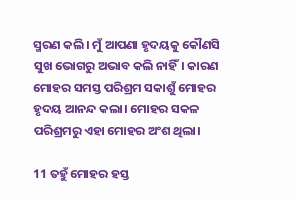ସ୍ମରଣ କଲି। ମୁଁ ଆପଣା ହୃଦୟକୁ କୌଣସି ସୁଖ ଭୋଗରୁ ଅଭାବ କଲି ନାହିଁ। କାରଣ ମୋହର ସମସ୍ତ ପରିଶ୍ରମ ସକାଶୁଁ ମୋହର ହୃଦୟ ଆନନ୍ଦ କଲା। ମୋହର ସକଳ ପରିଶ୍ରମରୁ ଏହା ମୋହର ଅଂଶ ଥିଲା।

11 ତହୁଁ ମୋହର ହସ୍ତ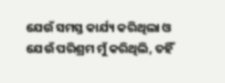ଯେଉଁ ସମସ୍ତ କାର୍ଯ୍ୟ କରିଥିଲା ଓ ଯେଉଁ ପରିଶ୍ରମ ମୁଁ କରିଥିଲି, ତହିଁ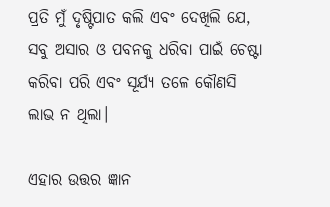ପ୍ରତି ମୁଁ ଦୃଷ୍ଟିପାତ କଲି ଏବଂ ଦେଖିଲି ଯେ, ସବୁ ଅସାର ଓ ପବନକୁ ଧରିବା ପାଇଁ ଚେଷ୍ଟା କରିବା ପରି ଏବଂ ସୂର୍ଯ୍ୟ ତଳେ କୌଣସି ଲାଭ ନ ଥିଲା।

ଏହାର ଉତ୍ତର ଜ୍ଞାନ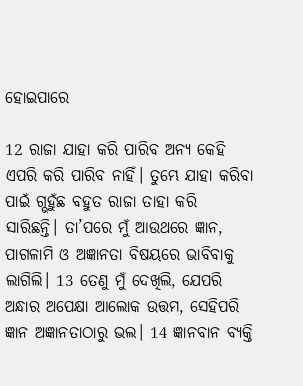ହୋଇପାରେ

12 ରାଜା ଯାହା କରି ପାରିବ ଅନ୍ୟ କେହି ଏପରି କରି ପାରିବ ନାହିଁ। ତୁମ୍ଭେ ଯାହା କରିବା ପାଇଁ ଗ୍ଭହୁଁଛ ବହୁତ ରାଜା ତାହା କରି ସାରିଛନ୍ତି। ତା’ପରେ ମୁଁ ଆଉଥରେ ଜ୍ଞାନ, ପାଗଳାମି ଓ ଅଜ୍ଞାନତା ବିଷୟରେ ଭାବିବାକୁ ଲାଗିଲି। 13 ତେଣୁ ମୁଁ ଦେଖିଲି, ଯେପରି ଅନ୍ଧାର ଅପେକ୍ଷା ଆଲୋକ ଉତ୍ତମ, ସେହିପରି ଜ୍ଞାନ ଅଜ୍ଞାନତାଠାରୁ ଭଲ। 14 ଜ୍ଞାନବାନ ବ୍ୟକ୍ତି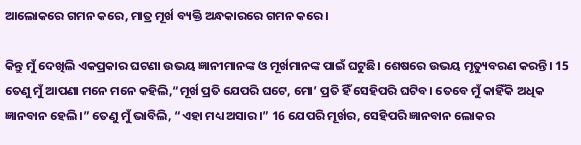ଆଲୋକରେ ଗମନ କରେ, ମାତ୍ର ମୂର୍ଖ ବ୍ୟକ୍ତି ଅନ୍ଧକାରରେ ଗମନ କରେ।

କିନ୍ତୁ ମୁଁ ଦେଖିଲି ଏକପ୍ରକାର ଘଟଣା ଉଭୟ ଜ୍ଞାନୀମାନଙ୍କ ଓ ମୂର୍ଖମାନଙ୍କ ପାଇଁ ଘଟୁଛି। ଶେଷରେ ଉଭୟ ମୃତ୍ୟୁବରଣ କରନ୍ତି। 15 ତେଣୁ ମୁଁ ଆପଣା ମନେ ମନେ କହିଲି,“ମୂର୍ଖ ପ୍ରତି ଯେପରି ଘଟେ, ମୋ’ ପ୍ରତି ହିଁ ସେହିପରି ଘଟିବ। ତେବେ ମୁଁ କାହିଁକି ଅଧିକ ଜ୍ଞାନବାନ ହେଲି।” ତେଣୁ ମୁଁ ଭାବିଲି, “ଏହା ମଧ୍ୟ ଅସାର।” 16 ଯେପରି ମୂର୍ଖର, ସେହିପରି ଜ୍ଞାନବାନ ଲୋକର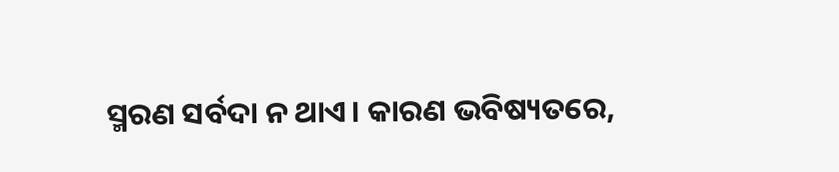ସ୍ମରଣ ସର୍ବଦା ନ ଥାଏ। କାରଣ ଭବିଷ୍ୟତରେ,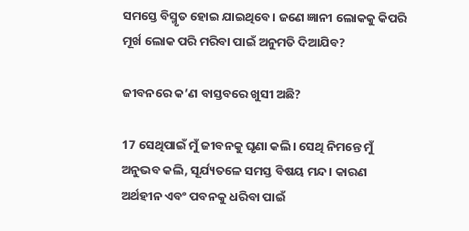ସମସ୍ତେ ବିସ୍ମୃତ ହୋଇ ଯାଇଥିବେ। ଜଣେ ଜ୍ଞାନୀ ଲୋକକୁ କିପରି ମୂର୍ଖ ଲୋକ ପରି ମରିବା ପାଇଁ ଅନୁମତି ଦିଆଯିବ?

ଜୀବନରେ କ’ଣ ବାସ୍ତବରେ ଖୁସୀ ଅଛି?

17 ସେଥିପାଇଁ ମୁଁ ଜୀବନକୁ ଘୃଣା କଲି। ସେଥି ନିମନ୍ତେ ମୁଁ ଅନୁଭବ କଲି, ସୂର୍ଯ୍ୟତଳେ ସମସ୍ତ ବିଷୟ ମନ୍ଦ। କାରଣ ଅର୍ଥହୀନ ଏବଂ ପବନକୁ ଧରିବା ପାଇଁ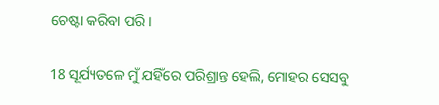ଚେଷ୍ଟା କରିବା ପରି।

18 ସୂର୍ଯ୍ୟତଳେ ମୁଁ ଯହିଁରେ ପରିଶ୍ରାନ୍ତ ହେଲି, ମୋହର ସେସବୁ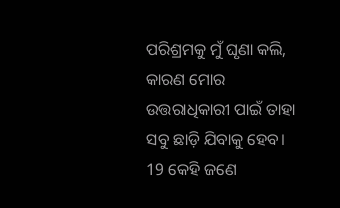ପରିଶ୍ରମକୁ ମୁଁ ଘୃଣା କଲି, କାରଣ ମୋର ଉତ୍ତରାଧିକାରୀ ପାଇଁ ତାହା ସବୁ ଛାଡ଼ି ଯିବାକୁ ହେବ। 19 କେହି ଜଣେ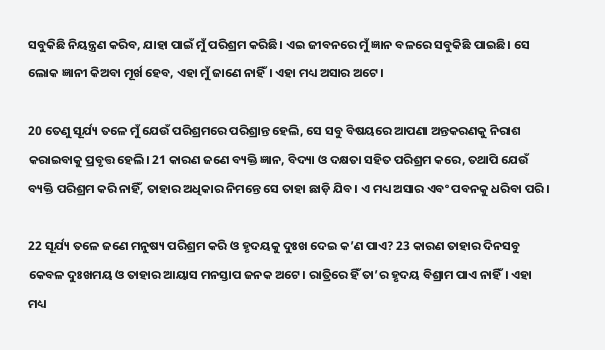ସବୁକିଛି ନିୟନ୍ତ୍ରଣ କରିବ, ଯାହା ପାଇଁ ମୁଁ ପରିଶ୍ରମ କରିଛି। ଏଇ ଜୀବନରେ ମୁଁ ଜ୍ଞାନ ବଳରେ ସବୁକିଛି ପାଇଛି। ସେ ଲୋକ ଜ୍ଞାନୀ କିଅବା ମୂର୍ଖ ହେବ, ଏହା ମୁଁ ଜାଣେ ନାହିଁ। ଏହା ମଧ୍ୟ ଅସାର ଅଟେ।

20 ତେଣୁ ସୂର୍ଯ୍ୟ ତଳେ ମୁଁ ଯେଉଁ ପରିଶ୍ରମରେ ପରିଶ୍ରାନ୍ତ ହେଲି, ସେ ସବୁ ବିଷୟରେ ଆପଣା ଅନ୍ତକରଣକୁ ନିରାଶ କରାଇବାକୁ ପ୍ରବୃତ୍ତ ହେଲି। 21 କାରଣ ଜଣେ ବ୍ୟକ୍ତି ଜ୍ଞାନ, ବିଦ୍ୟା ଓ ଦକ୍ଷତା ସହିତ ପରିଶ୍ରମ କରେ, ତଥାପି ଯେଉଁ ବ୍ୟକ୍ତି ପରିଶ୍ରମ କରି ନାହିଁ, ତାହାର ଅଧିକାର ନିମନ୍ତେ ସେ ତାହା ଛାଡ଼ି ଯିବ। ଏ ମଧ୍ୟ ଅସାର ଏବଂ ପବନକୁ ଧରିବା ପରି।

22 ସୂର୍ଯ୍ୟ ତଳେ ଜଣେ ମନୁଷ୍ୟ ପରିଶ୍ରମ କରି ଓ ହୃଦୟକୁ ଦୁଃଖ ଦେଇ କ’ଣ ପାଏ? 23 କାରଣ ତାହାର ଦିନସବୁ କେବଳ ଦୁଃଖମୟ ଓ ତାହାର ଆୟାସ ମନସ୍ତାପ ଜନକ ଅଟେ। ରାତ୍ରିରେ ହିଁ ତା’ର ହୃଦୟ ବିଶ୍ରାମ ପାଏ ନାହିଁ। ଏହା ମଧ୍ୟ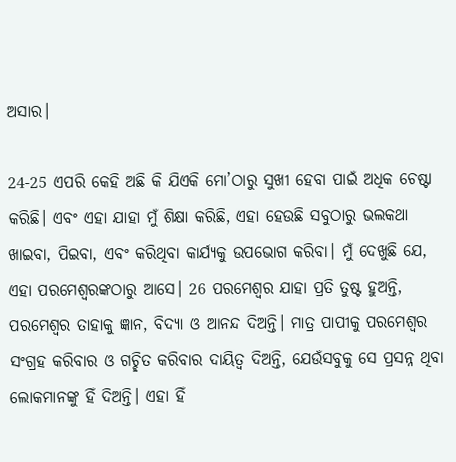ଅସାର।

24-25 ଏପରି କେହି ଅଛି କି ଯିଏକି ମୋ’ଠାରୁ ସୁଖୀ ହେବା ପାଇଁ ଅଧିକ ଚେଷ୍ଟା କରିଛି। ଏବଂ ଏହା ଯାହା ମୁଁ ଶିକ୍ଷା କରିଛି, ଏହା ହେଉଛି ସବୁଠାରୁ ଭଲକଥା ଖାଇବା, ପିଇବା, ଏବଂ କରିଥିବା କାର୍ଯ୍ୟକୁ ଉପଭୋଗ କରିବା। ମୁଁ ଦେଖୁଛି ଯେ, ଏହା ପରମେଶ୍ୱରଙ୍କଠାରୁ ଆସେ। 26 ପରମେଶ୍ୱର ଯାହା ପ୍ରତି ତୁଷ୍ଟ ହୁଅନ୍ତି, ପରମେଶ୍ୱର ତାହାକୁ ଜ୍ଞାନ, ବିଦ୍ୟା ଓ ଆନନ୍ଦ ଦିଅନ୍ତି। ମାତ୍ର ପାପୀକୁ ପରମେଶ୍ୱର ସଂଗ୍ରହ କରିବାର ଓ ଗଚ୍ଛିତ କରିବାର ଦାୟିତ୍ୱ ଦିଅନ୍ତି, ଯେଉଁସବୁକୁ ସେ ପ୍ରସନ୍ନ ଥିବା ଲୋକମାନଙ୍କୁ ହିଁ ଦିଅନ୍ତି। ଏହା ହିଁ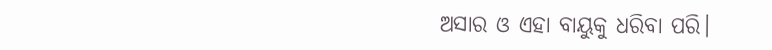ଅସାର ଓ ଏହା ବାୟୁକୁ ଧରିବା ପରି।